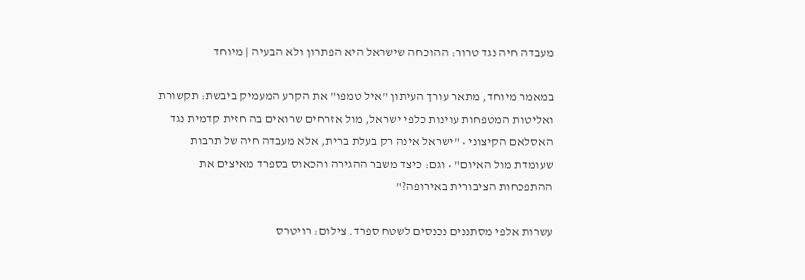מעבדה חיה נגד טרור: ההוכחה שישראל היא הפתרון ולא הבעיה | מיוחד

במאמר מיוחד, מתאר עורך העיתון "איל טמפו" את הקרע המעמיק ביבשת: תקשורת ואליטות המטפחות עוינות כלפי ישראל, מול אזרחים שרואים בה חזית קדמית נגד האסלאם הקיצוני • "ישראל אינה רק בעלת ברית, אלא מעבדה חיה של תרבות שעומדת מול האיום" • וגם: כיצד משבר ההגירה והכאוס בספרד מאיצים את ההתפכחות הציבורית באירופה?"

עשרות אלפי מסתננים נכנסים לשטח ספרד. צילום: רויטרס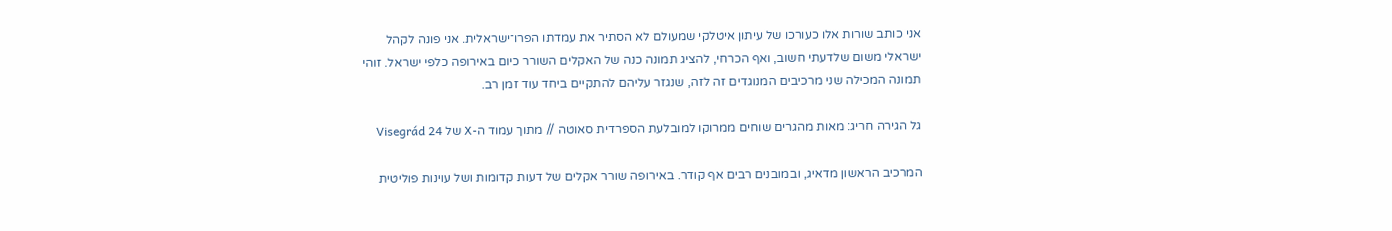אני כותב שורות אלו כעורכו של עיתון איטלקי שמעולם לא הסתיר את עמדתו הפרו־ישראלית. אני פונה לקהל ישראלי משום שלדעתי חשוב, ואף הכרחי, להציג תמונה כנה של האקלים השורר כיום באירופה כלפי ישראל. זוהי תמונה המכילה שני מרכיבים המנוגדים זה לזה, שנגזר עליהם להתקיים ביחד עוד זמן רב.

גל הגירה חריג: מאות מהגרים שוחים ממרוקו למובלעת הספרדית סאוטה // מתוך עמוד ה-X של Visegrád 24

המרכיב הראשון מדאיג, ובמובנים רבים אף קודר. באירופה שורר אקלים של דעות קדומות ושל עוינות פוליטית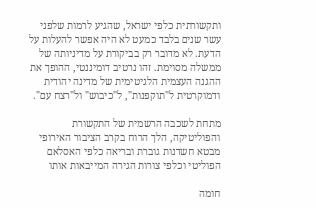ותקשורתית כלפי ישראל, שהגיע לרמות שלפני עשר שנים בלבד כמעט לא היה אפשר להעלות על הדעת. לא מדובר רק בביקורת על מדיניותה של ממשלה מסוימת. זהו נרטיב דומיננטי, ההופך את ההגנה העצמית הלגיטימית של מדינה יהודית ודמוקרטית ל"תוקפנות", ל"כיבוש" ול"רצח עם".

מתחת לשכבה הרשמית של התקשורת והפוליטיקה, הלך הרוח בקרב הציבור האירופי מבטא חשדנות גוברת ובריאה כלפי האסלאם הפוליטי וכלפי צורות הגירה המייבאות אותו

חומה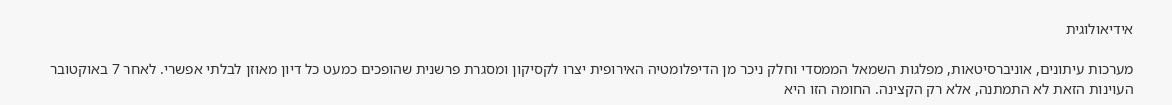אידיאולוגית

מערכות עיתונים, אוניברסיטאות, מפלגות השמאל הממסדי וחלק ניכר מן הדיפלומטיה האירופית יצרו לקסיקון ומסגרת פרשנית שהופכים כמעט כל דיון מאוזן לבלתי אפשרי. לאחר 7 באוקטובר העוינות הזאת לא התמתנה, אלא רק הקצינה. החומה הזו היא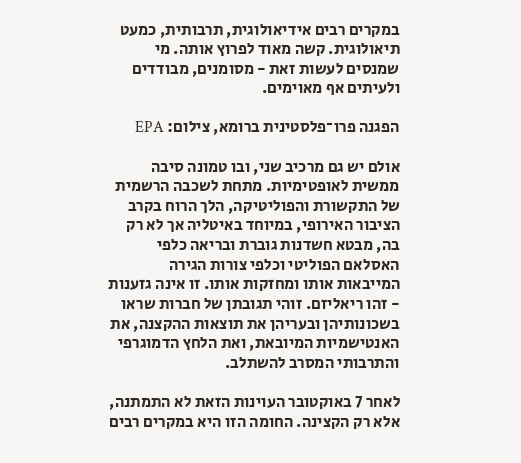במקרים רבים אידיאולוגית, תרבותית, כמעט תיאולוגית. קשה מאוד לפרוץ אותה. מי שמנסים לעשות זאת - מסומנים, מבודדים ולעיתים אף מאוימים.

הפגנה פרו־פלסטינית ברומא, צילום: EPA

אולם יש גם מרכיב שני, ובו טמונה סיבה ממשית לאופטימיות. מתחת לשכבה הרשמית של התקשורת והפוליטיקה, הלך הרוח בקרב הציבור האירופי, במיוחד באיטליה אך לא רק בה, מבטא חשדנות גוברת ובריאה כלפי האסלאם הפוליטי וכלפי צורות הגירה המייבאות אותו ומחזקות אותו. זו אינה גזענות - זהו ריאליזם. זוהי תגובתן של חברות שראו בשכונותיהן ובעריהן את תוצאות ההקצנה, את האנטישמיות המיובאת, ואת הלחץ הדמוגרפי והתרבותי המסרב להשתלב.

לאחר 7 באוקטובר העוינות הזאת לא התמתנה, אלא רק הקצינה. החומה הזו היא במקרים רבים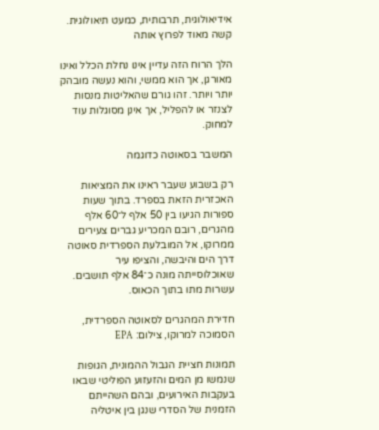אידיאולוגית, תרבותית, כמעט תיאולוגית. קשה מאוד לפרוץ אותה

הלך הרוח הזה עדיין אינו נחלת הכלל ואינו מאורגן, אך הוא ממשי, והוא נעשה מובהק יותר ויותר. זהו גורם שהאליטות מנסות לצנזר או להפליל, אך אינן מסוגלות עוד למחוק.

המשבר בסאוטה כדוגמה

רק בשבוע שעבר ראינו את המציאות האכזרית הזאת בספרד. בתוך שעות ספורות הגיעו בין 50 אלף ל־60 אלף מהגרים, רובם המכריע גברים צעירים ממרוקו, אל המובלעת הספרדית סאוטה דרך הים והיבשה, והציפו עיר שאוכלוסייתה מונה כ־84 אלף תושבים. עשרות מתו בתוך הכאוס.

חדירת המהגרים לסאוטה הספרדית, הסמוכה למרוקו, צילום: EPA

תמונות חציית הגבול ההמונית, הגופות שנמשו מן המים והזעזוע הפוליטי שבאו בעקבות האירועים, ובהם השהייתם הזמנית של הסדרי שנגן בין איטליה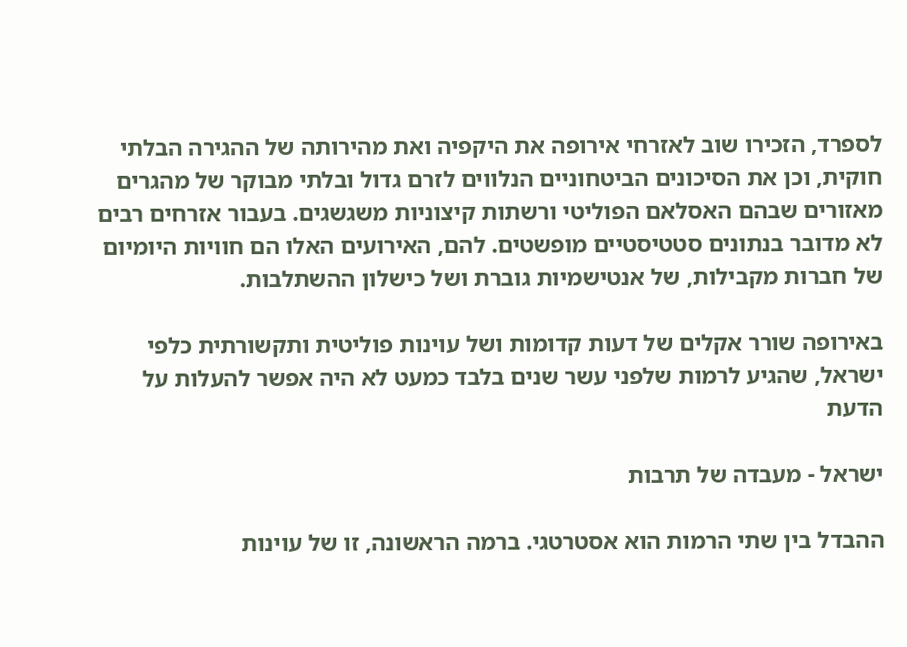לספרד, הזכירו שוב לאזרחי אירופה את היקפיה ואת מהירותה של ההגירה הבלתי חוקית, וכן את הסיכונים הביטחוניים הנלווים לזרם גדול ובלתי מבוקר של מהגרים מאזורים שבהם האסלאם הפוליטי ורשתות קיצוניות משגשגים. בעבור אזרחים רבים לא מדובר בנתונים סטטיסטיים מופשטים. להם, האירועים האלו הם חוויות היומיום של חברות מקבילות, של אנטישמיות גוברת ושל כישלון ההשתלבות.

באירופה שורר אקלים של דעות קדומות ושל עוינות פוליטית ותקשורתית כלפי ישראל, שהגיע לרמות שלפני עשר שנים בלבד כמעט לא היה אפשר להעלות על הדעת

ישראל - מעבדה של תרבות

ההבדל בין שתי הרמות הוא אסטרטגי. ברמה הראשונה, זו של עוינות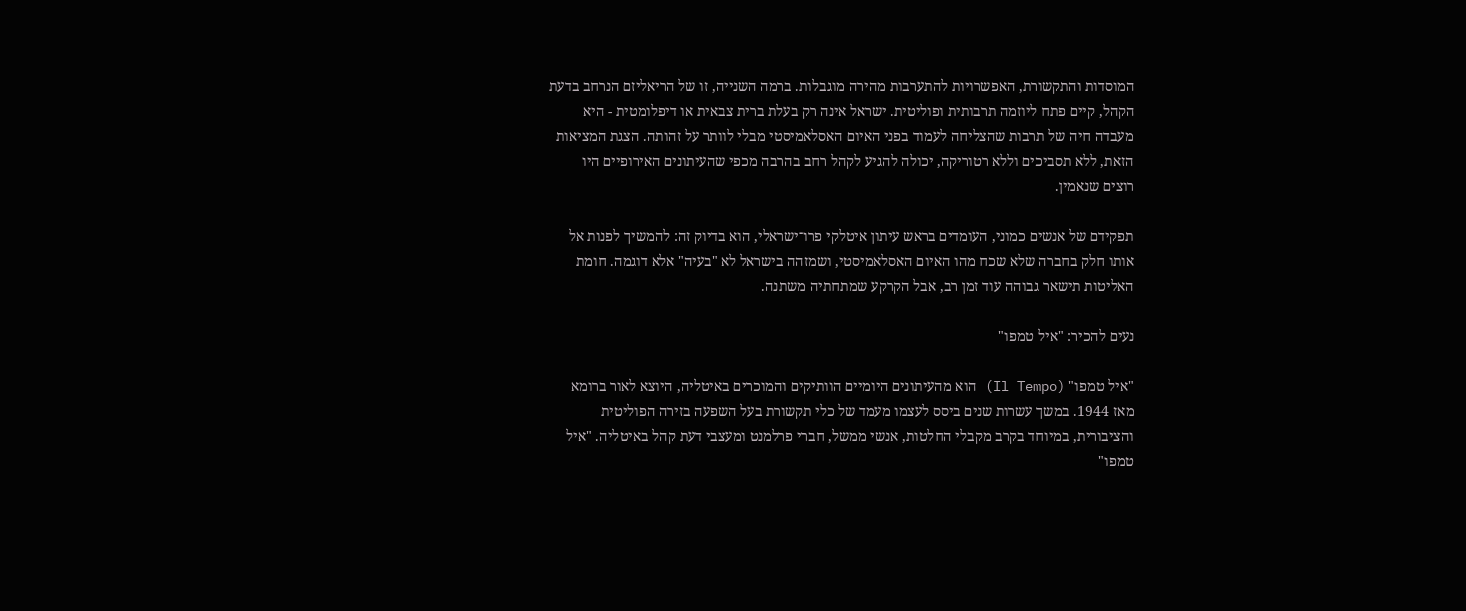המוסדות והתקשורת, האפשרויות להתערבות מהירה מוגבלות. ברמה השנייה, זו של הריאליזם הנרחב בדעת הקהל, קיים פתח ליוזמה תרבותית ופוליטית. ישראל אינה רק בעלת ברית צבאית או דיפלומטית - היא מעבדה חיה של תרבות שהצליחה לעמוד בפני האיום האסלאמיסטי מבלי לוותר על זהותה. הצגת המציאות הזאת, ללא תסביכים וללא רטוריקה, יכולה להגיע לקהל רחב בהרבה מכפי שהעיתונים האירופיים היו רוצים שנאמין.

תפקידם של אנשים כמוני, העומדים בראש עיתון איטלקי פרו־ישראלי, הוא בדיוק זה: להמשיך לפנות אל אותו חלק בחברה שלא שכח מהו האיום האסלאמיסטי, ושמזהה בישראל לא "בעיה" אלא דוגמה. חומת האליטות תישאר גבוהה עוד זמן רב, אבל הקרקע שמתחתיה משתנה.

נעים להכיר: "איל טמפו"

"איל טמפו" (Il Tempo) הוא מהעיתונים היומיים הוותיקים והמוכרים באיטליה, היוצא לאור ברומא מאז 1944. במשך עשרות שנים ביסס לעצמו מעמד של כלי תקשורת בעל השפעה בזירה הפוליטית והציבורית, במיוחד בקרב מקבלי החלטות, אנשי ממשל, חברי פרלמנט ומעצבי דעת קהל באיטליה. "איל טמפו"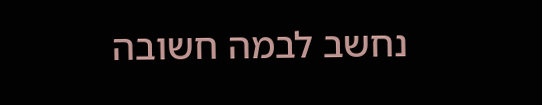נחשב לבמה חשובה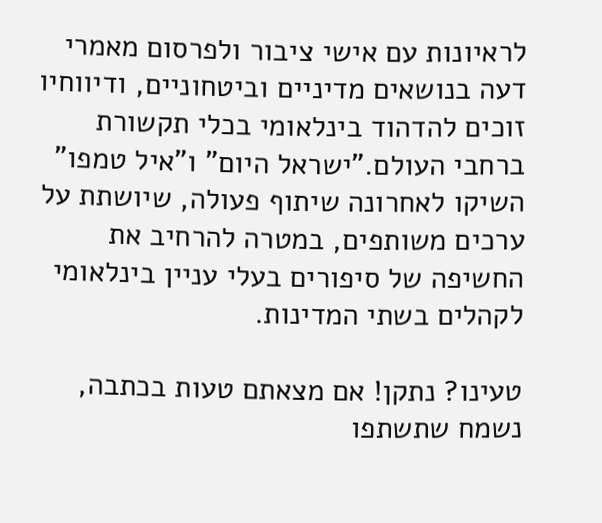לראיונות עם אישי ציבור ולפרסום מאמרי דעה בנושאים מדיניים וביטחוניים, ודיווחיו זוכים להדהוד בינלאומי בכלי תקשורת ברחבי העולם."ישראל היום" ו"איל טמפו" השיקו לאחרונה שיתוף פעולה, שיושתת על ערכים משותפים, במטרה להרחיב את החשיפה של סיפורים בעלי עניין בינלאומי לקהלים בשתי המדינות.

טעינו? נתקן! אם מצאתם טעות בכתבה, נשמח שתשתפו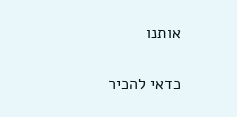אותנו

כדאי להכיר